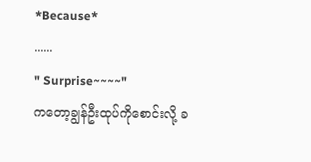*Because*
......
" Surprise~~~~"
ကတော့ချွန်ဦးထုပ်ကိုစောင်းလို့ ခ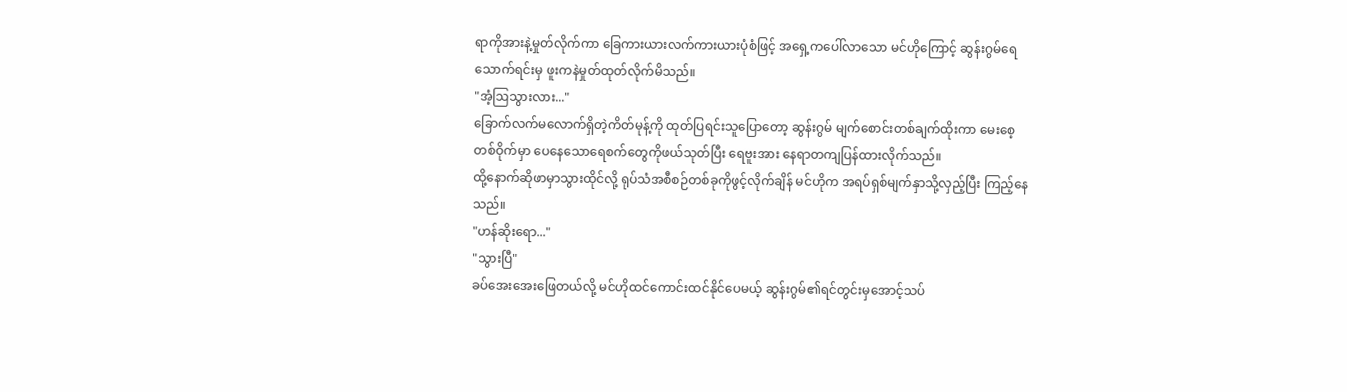ရာကိုအားနဲ့မှုတ်လိုက်ကာ ခြေကားယားလက်ကားယားပုံစံဖြင့် အရှေ့ကပေါ်လာသော မင်ဟိုကြောင့် ဆွန်းဂွမ်ရေသောက်ရင်းမှ ဖူးကနဲမှုတ်ထုတ်လိုက်မိသည်။
"အံ့ဩသွားလား..."
ခြောက်လက်မလောက်ရှိတဲ့ကိတ်မုန့်ကို ထုတ်ပြရင်းသူပြောတော့ ဆွန်းဂွမ် မျက်စောင်းတစ်ချက်ထိုးကာ မေးစေ့တစ်ဝိုက်မှာ ပေနေသောရေစက်တွေကိုဖယ်သုတ်ပြီး ရေဗူးအား နေရာတကျပြန်ထားလိုက်သည်။
ထို့နောက်ဆိုဖာမှာသွားထိုင်လို့ ရုပ်သံအစီစဉ်တစ်ခုကိုဖွင့်လိုက်ချိန် မင်ဟိုက အရပ်ရှစ်မျက်နှာသို့လှည့်ပြီး ကြည့်နေသည်။
"ဟန်ဆိုးရော..."
"သွားပြီ"
ခပ်အေးအေးဖြေတယ်လို့ မင်ဟိုထင်ကောင်းထင်နိုင်ပေမယ့် ဆွန်းဂွမ်၏ရင်တွင်းမှအောင့်သပ်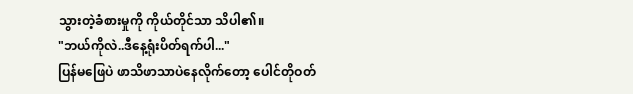သွားတဲ့ခံစားမှုကို ကိုယ်တိုင်သာ သိပါ၏။
"ဘယ်ကိုလဲ..ဒီနေ့ရုံးပိတ်ရက်ပါ..."
ပြန်မဖြေပဲ ဖာသိဖာသာပဲနေလိုက်တော့ ပေါင်တိုဝတ်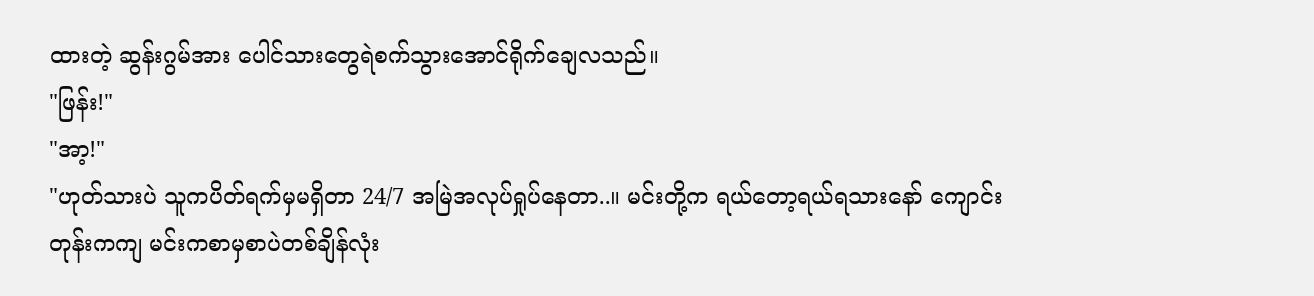ထားတဲ့ ဆွန်းဂွမ်အား ပေါင်သားတွေရဲစက်သွားအောင်ရိုက်ချေလသည်။
"ဖြန်း!"
"အာ့!"
"ဟုတ်သားပဲ သူကပိတ်ရက်မှမရှိတာ 24/7 အမြဲအလုပ်ရှုပ်နေတာ..။ မင်းတို့က ရယ်တော့ရယ်ရသားနော် ကျောင်းတုန်းကကျ မင်းကစာမှစာပဲတစ်ချိန်လုံး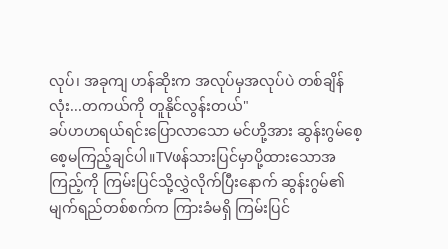လုပ်၊ အခုကျ ဟန်ဆိုးက အလုပ်မှအလုပ်ပဲ တစ်ချိန်လုံး...တကယ်ကို တူနိုင်လွန်းတယ်"
ခပ်ဟဟရယ်ရင်းပြောလာသော မင်ဟို့အား ဆွန်းဂွမ်စေ့စေ့မကြည့်ချင်ပါ။TVဖန်သားပြင်မှာပို့ထားသောအကြည့်ကို ကြမ်းပြင်သို့လွှဲလိုက်ပြီးနောက် ဆွန်းဂွမ်၏ မျက်ရည်တစ်စက်က ကြားခံမရှိ ကြမ်းပြင်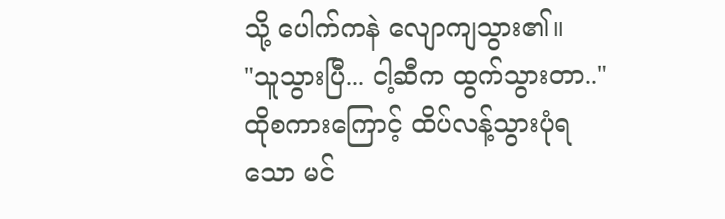သို့ ပေါက်ကနဲ လျောကျသွား၏။
"သူသွားပြီ... ငါ့ဆီက ထွက်သွားတာ.."
ထိုစကားကြောင့် ထိပ်လန့်သွားပုံရသော မင်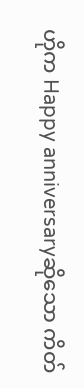ဟိုက Happy anniversaryဆိုသော ကိတ်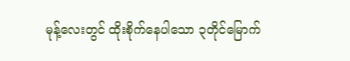မုန့်လေးတွင် ထိုးစိုက်နေပါသော ၃တိုင်မြောက်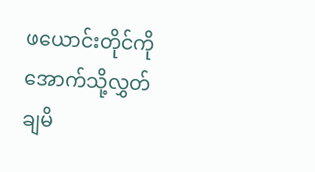ဖယောင်းတိုင်ကို အောက်သို့လွှတ်ချမိ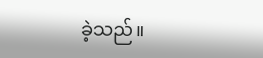ခဲ့သည်။